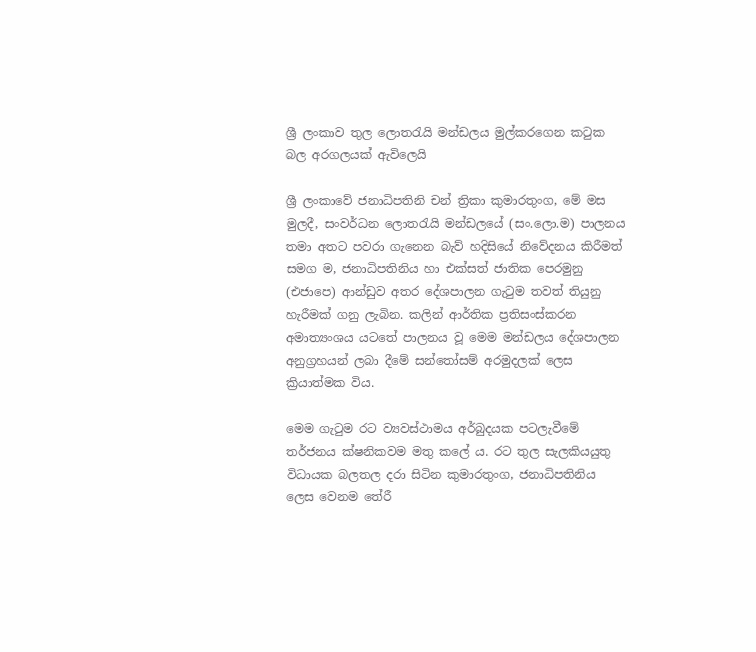ශ්‍රී ලංකාව තුල ලොතරැයි මන්ඩලය මුල්කරගෙන කටුක බල අරගලයක් ඇවිලෙයි

ශ්‍රී ලංකාවේ ජනාධිපතිනි චන් ත්‍රිකා කුමාරතුංග, මේ මස මුලදී, සංවර්ධන ලොතරැයි මන්ඩලයේ (සං.ලො.ම) පාලනය තමා අතට පවරා ගැනෙන බැව් හදිසියේ නිවේදනය කිරීමත් සමග ම, ජනාධිපතිනිය හා එක්සත් ජාතික පෙරමුනු (එජාපෙ) ආන්ඩුව අතර දේශපාලන ගැටුම තවත් තියුනු හැරීමක් ගනු ලැබින. කලින් ආර්තික ප්‍රතිසංස්කරන අමාත්‍යංශය යටතේ පාලනය වූ මෙම මන්ඩලය දේශපාලන අනුග්‍රහයන් ලබා දීමේ සන්තෝසම් අරමුදලක් ලෙස ක්‍රියාත්මක විය.

මෙම ගැටුම රට ව්‍යවස්ථාමය අර්බුදයක පටලැවීමේ තර්ජනය ක්ෂනිකවම මතු කලේ ය. රට තුල සැලකියයුතු විධායක බලතල දරා සිටින කුමාරතුංග, ජනාධිපතිනිය ලෙස වෙනම තේරී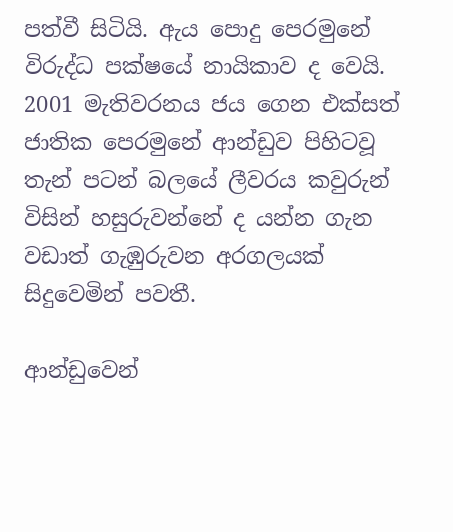පත්වී සිටියි. ඇය පොදු පෙරමුනේ විරුද්ධ පක්ෂයේ නායිකාව ද වෙයි. 2001 මැතිවරනය ජය ගෙන එක්සත් ජාතික පෙරමුනේ ආන්ඩුව පිහිටවූ තැන් පටන් බලයේ ලීවරය කවුරුන් විසින් හසුරුවන්නේ ද යන්න ගැන වඩාත් ගැඹුරුවන අරගලයක් සිදුවෙමින් පවතී.

ආන්ඩුවෙන්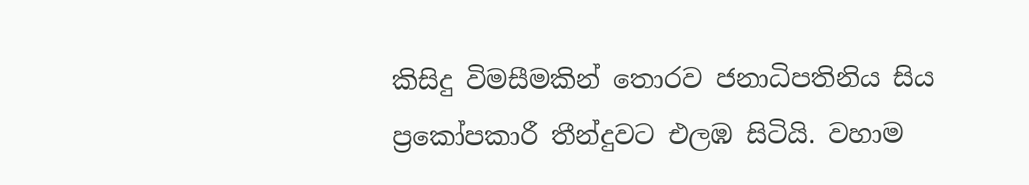කිසිදු විමසීමකින් තොරව ජනාධිපතිනිය සිය ප්‍රකෝපකාරී තීන්දුවට එලඹ සිටියි. වහාම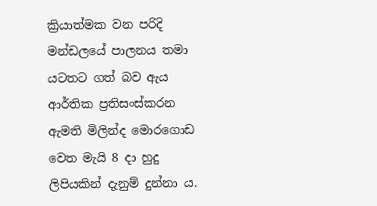ක්‍රියාත්මක වන පරිදි මන්ඩලයේ පාලනය තමා යටතට ගත් බව ඇය ආර්තික ප්‍රතිසංස්කරන ඇමති මිලින්ද මොරගොඩ වෙත මැයි 8 දා හුදු ලිපියකින් දැනුම් දුන්නා ය.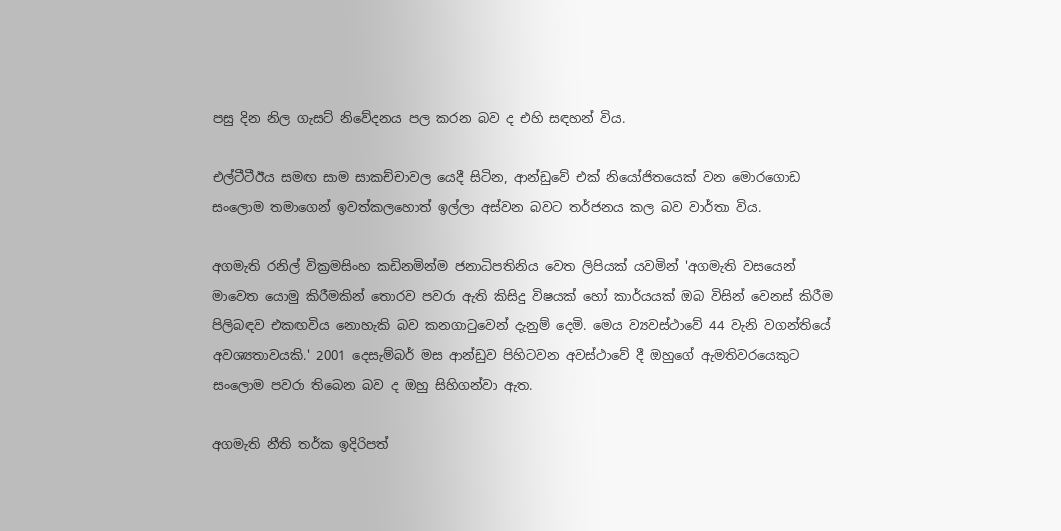පසු දින නිල ගැසට් නිවේදනය පල කරන බව ද එහි සඳහන් විය.

එල්ටීටීඊය සමඟ සාම සාකච්චාවල යෙදී සිටින, ආන්ඩුවේ එක් නියෝජිතයෙක් වන මොරගොඩ සංලොම තමාගෙන් ඉවත්කලහොත් ඉල්ලා අස්වන බවට තර්ජනය කල බව වාර්තා විය.

අගමැති රනිල් වික්‍රමසිංහ කඩිනමින්ම ජනාධිපතිනිය වෙත ලිපියක් යවමින් 'අගමැති වසයෙන් මාවෙත යොමු කිරීමකින් තොරව පවරා ඇති කිසිදු විෂයක් හෝ කාර්යයක් ඔබ විසින් වෙනස් කිරීම පිලිබඳව එකඟවිය නොහැකි බව කනගාටුවෙන් දැනුම් දෙමි. මෙය ව්‍යවස්ථාවේ 44 වැනි වගන්තියේ අවශ්‍යතාවයකි.' 2001 දෙසැම්බර් මස ආන්ඩුව පිහිටවන අවස්ථාවේ දී ඔහුගේ ඇමතිවරයෙකුට සංලොම පවරා තිබෙන බව ද ඔහු සිහිගන්වා ඇත.

අගමැති නීති තර්ක ඉදිරිපත්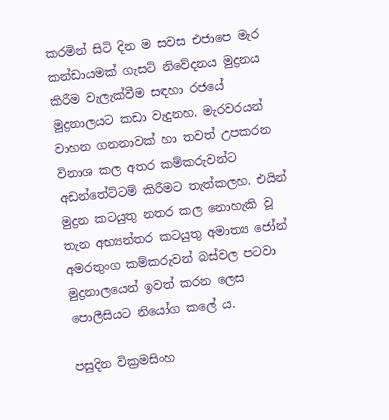කරමින් සිටි දින ම සවස එජාපෙ මැර කන්ඩායමක් ගැසට් නිවේදනය මුද්‍රනය කිරීම වැලැක්වීම සඳහා රජයේ මුද්‍රනාලයට කඩා වැදුනහ. මැරවරයන් වාහන ගනනාවක් හා තවත් උපකරන විනාශ කල අතර කම්කරුවන්ට අඩන්තේට්ටම් කිරීමට තැත්කලහ. එයින් මුද්‍රන කටයුතු නතර කල නොහැකි වූ තැන අභ්‍යන්තර කටයුතු අමාත්‍ය ජෝන් අමරතුංග කම්කරුවන් බස්වල පටවා මුද්‍රනාලයෙන් ඉවත් කරන ලෙස පොලීසියට නියෝග කලේ ය.

පසුදින වික්‍රමසිංහ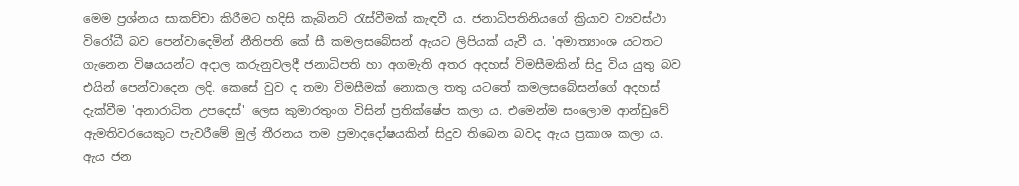මෙම ප්‍රශ්නය සාකච්චා කිරීමට හදිසි කැබිනට් රැස්වීමක් කැඳවී ය. ජනාධිපතිනියගේ ක්‍රියාව ව්‍යවස්ථා විරෝධී බව පෙන්වාදෙමින් නීතිපති කේ සී කමලසබේසන් ඇයට ලිපියක් යැවී ය. 'අමාත්‍යාංශ යටතට ගැනෙන විෂයයන්ට අදාල කරුනුවලදී ජනාධිපති හා අගමැති අතර අදහස් විමසීමකින් සිදු විය යුතු බව එයින් පෙන්වාදෙන ලදි. කෙසේ වුව ද තමා විමසීමක් නොකල තතු යටතේ කමලසබේසන්ගේ අදහස් දැක්වීම 'අනාරාධිත උපදෙස්' ලෙස කුමාරතුංග විසින් ප්‍රතික්ෂේප කලා ය. එමෙන්ම සංලොම ආන්ඩුවේ ඇමතිවරයෙකුට පැවරීමේ මුල් තීරනය තම ප්‍රමාදදෝෂයකින් සිදුව තිබෙන බවද ඇය ප්‍රකාශ කලා ය. ඇය ජන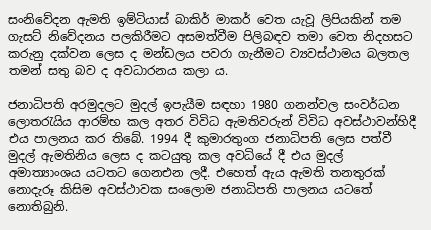සංනිවේදන ඇමති ඉම්ටියාස් බාකිර් මාකර් වෙත යැවූ ලිපියකින් තම ගැසට් නිවේදනය පලකිරීමට අසමත්වීම පිලිබඳව තමා වෙත නිදහසට කරුනු දක්වන ලෙස ද මන්ඩලය පවරා ගැනීමට ව්‍යවස්ථාමය බලතල තමන් සතු බව ද අවධාරනය කලා ය.

ජනාධිපති අරමුදලට මුදල් ඉපැයීම සඳහා 1980 ගනන්වල සංවර්ධන ලොතරැයිය ආරම්භ කල අතර විවිධ ඇමතිවරුන් විවිධ අවස්ථාවන්හිදී එය පාලනය කර තිබේ. 1994 දී කුමාරතුංග ජනාධිපති ලෙස පත්වී මුදල් ඇමතිනිය ලෙස ද කටයුතු කල අවධියේ දී එය මුදල් අමාත්‍යාංශය යටතට ගෙනඑන ලදී. එහෙත් ඇය ඇමති තනතුරක් නොදැරූ කිසිම අවස්ථාවක සංලොම ජනාධිපති පාලනය යටතේ නොතිබුනි.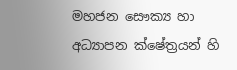මහජන සෞක්‍ය හා අධ්‍යාපන ක්ෂේත්‍රයන් හි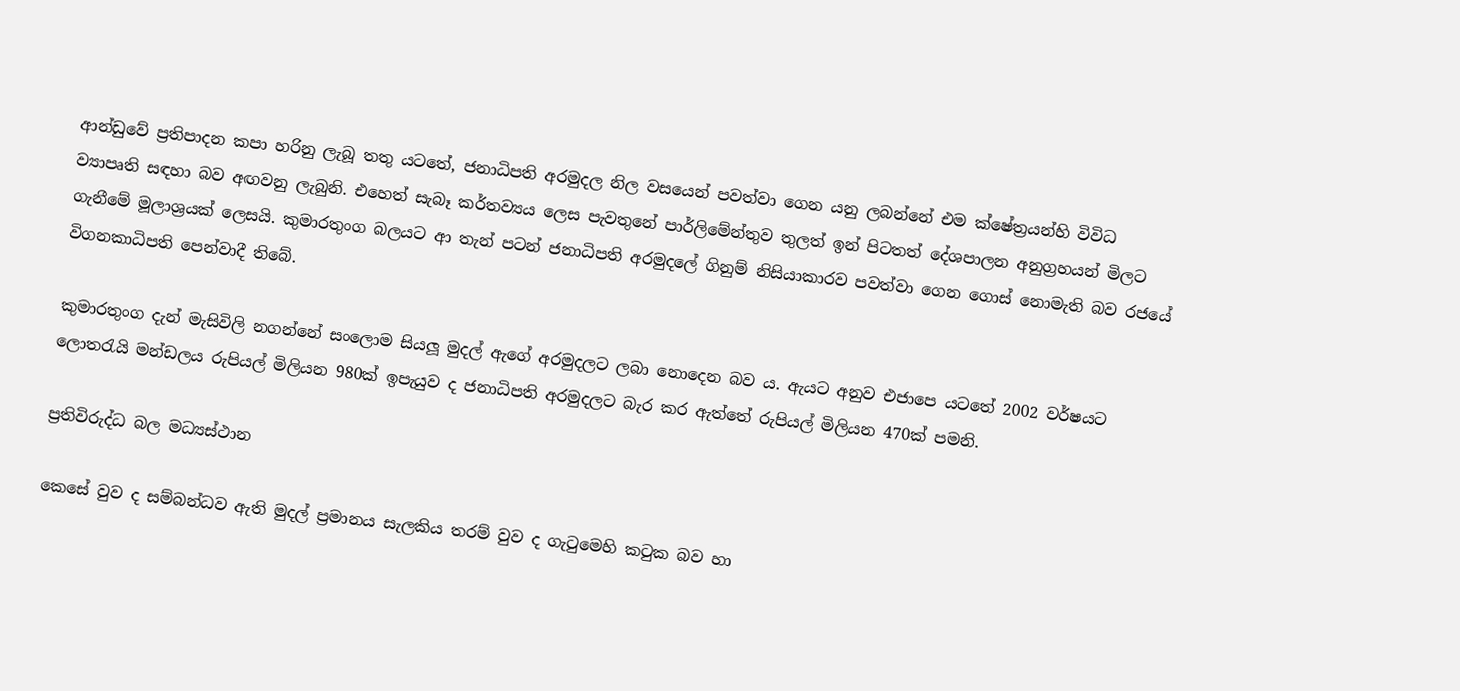ආන්ඩුවේ ප්‍රතිපාදන කපා හරිනු ලැබූ තතු යටතේ, ජනාධිපති අරමුදල නිල වසයෙන් පවත්වා ගෙන යනු ලබන්නේ එම ක්ෂේත්‍රයන්හි විවිධ ව්‍යාපෘති සඳහා බව අඟවනු ලැබුනි. එහෙත් සැබෑ කර්තව්‍යය ලෙස පැවතුනේ පාර්ලිමේන්තුව තුලත් ඉන් පිටතත් දේශපාලන අනුග්‍රහයන් මිලට ගැනීමේ මූලාශ්‍රයක් ලෙසයි. කුමාරතුංග බලයට ආ තැන් පටන් ජනාධිපති අරමුදලේ ගිනුම් නිසියාකාරව පවත්වා ගෙන ගොස් නොමැති බව රජයේ විගනකාධිපති පෙන්වාදී තිබේ.

කුමාරතුංග දැන් මැසිවිලි නගන්නේ සංලොම සියලූ මුදල් ඇගේ අරමුදලට ලබා නොදෙන බව ය. ඇයට අනුව එජාපෙ යටතේ 2002 වර්ෂයට ලොතරැයි මන්ඩලය රුපියල් මිලියන 980ක් ඉපැයුව ද ජනාධිපති අරමුදලට බැර කර ඇත්තේ රුපියල් මිලියන 470ක් පමනි.

ප්‍රතිවිරුද්ධ බල මධ්‍යස්ථාන

කෙසේ වුව ද සම්බන්ධව ඇති මුදල් ප්‍රමානය සැලකිය තරම් වුව ද ගැටුමෙහි කටුක බව හා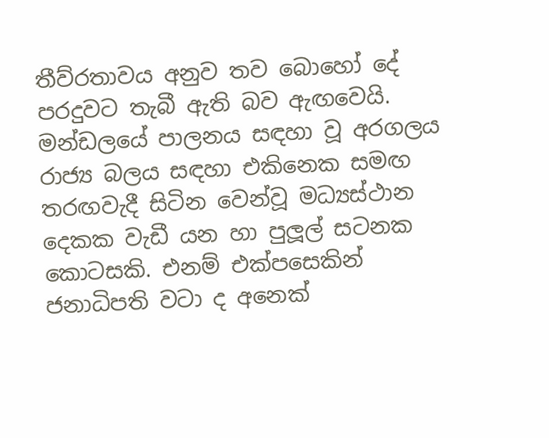තීව්රතාවය අනුව තව බොහෝ දේ පරදුවට තැබී ඇති බව ඇඟවෙයි. මන්ඩලයේ පාලනය සඳහා වූ අරගලය රාජ්‍ය බලය සඳහා එකිනෙක සමඟ තරඟවැදී සිටින වෙන්වූ මධ්‍යස්ථාන දෙකක වැඩී යන හා පුලූල් සටනක කොටසකි. එනම් එක්පසෙකින් ජනාධිපති වටා ද අනෙක්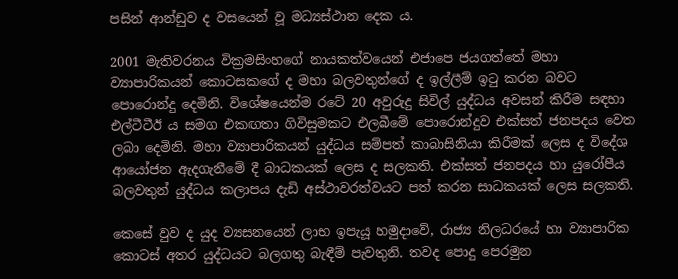පසින් ආන්ඩුව ද වසයෙන් වූ මධ්‍යස්ථාන දෙක ය.

2001 මැතිවරනය වික්‍රමසිංහගේ නායකත්වයෙන් එජාපෙ ජයගත්තේ මහා ව්‍යාපාරිකයන් කොටසකගේ ද මහා බලවතුන්ගේ ද ඉල්ලීම් ඉටු කරන බවට පොරොන්දු දෙමිනි. විශේෂයෙන්ම රටේ 20 අවුරුදු සිවිල් යුද්ධය අවසන් කිරීම සඳහා එල්ටීටීඊ ය සමග එකඟතා ගිවිසුමකට එලබීමේ පොරොන්දුව එක්සත් ජනපදය වෙත ලබා දෙමිනි. මහා ව්‍යාපාරිකයන් යුද්ධය සම්පත් කාබාසිනියා කිරීමක් ලෙස ද විදේශ ආයෝජන ඇදගැනීමේ දී බාධකයක් ලෙස ද සලකති. එක්සත් ජනපදය හා යුරෝපීය බලවතුන් යුද්ධය කලාපය දැඩි අස්ථාවරත්වයට පත් කරන සාධකයක් ලෙස සලකති.

කෙසේ වුව ද යුද ව්‍යසනයෙන් ලාභ ඉපැයූ හමුදාවේ, රාජ්‍ය නිලධරයේ හා ව්‍යාපාරික කොටස් අතර යුද්ධයට බලගතු බැඳීම් පැවතුනි. තවද පොදු පෙරමුන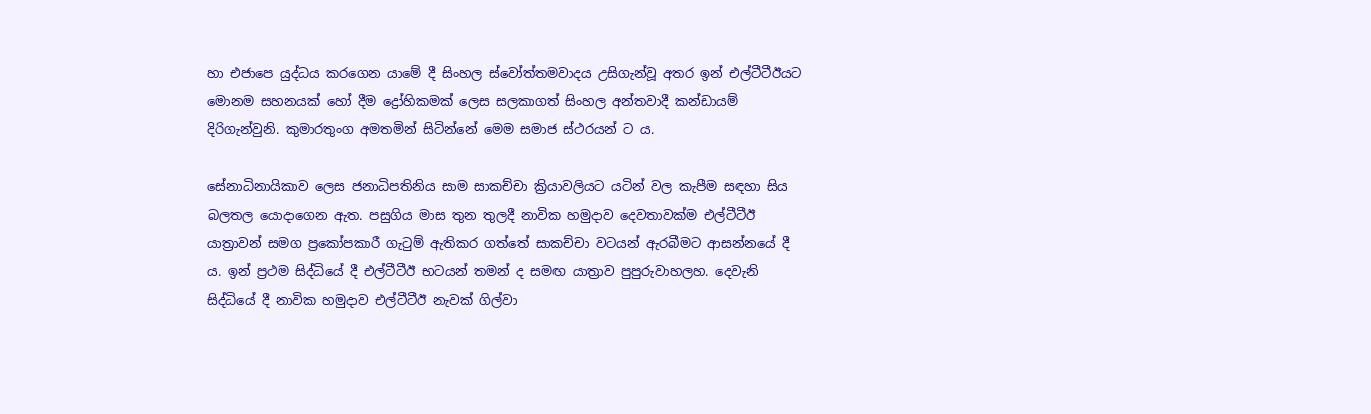හා එජාපෙ යුද්ධය කරගෙන යාමේ දී සිංහල ස්වෝත්තමවාදය උසිගැන්වූ අතර ඉන් එල්ටීටීඊයට මොනම සහනයක් හෝ දීම ද්‍රෝහිකමක් ලෙස සලකාගත් සිංහල අන්තවාදී කන්ඩායම් දිරිගැන්වුනි. කුමාරතුංග අමතමින් සිටින්නේ මෙම සමාජ ස්ථරයන් ට ය.

සේනාධිනායිකාව ලෙස ජනාධිපතිනිය සාම සාකච්චා ක්‍රියාවලියට යටින් වල කැපීම සඳහා සිය බලතල යොදාගෙන ඇත. පසුගිය මාස තුන තුලදී නාවික හමුදාව දෙවතාවක්ම එල්ටීටීඊ යාත්‍රාවන් සමග ප්‍රකෝපකාරී ගැටුම් ඇතිකර ගත්තේ සාකච්චා වටයන් ඇරබීමට ආසන්නයේ දී ය. ඉන් ප්‍රථම සිද්ධියේ දී එල්ටීටීඊ භටයන් තමන් ද සමඟ යාත්‍රාව පුපුරුවාහලහ. දෙවැනි සිද්ධියේ දී නාවික හමුදාව එල්ටීටීඊ නැවක් ගිල්වා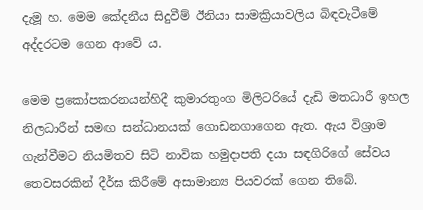දැමූ හ. මෙම කේදනීය සිදුවීම් ඊනියා සාමක්‍රියාවලිය බිඳවැටීමේ අද්දරටම ගෙන ආවේ ය.

මෙම ප්‍රකෝපකරනයන්හිදී කුමාරතුංග මිලිටරියේ දැඩි මතධාරී ඉහල නිලධාරීන් සමඟ සන්ධානයක් ගොඩනගාගෙන ඇත. ඇය විශ්‍රාම ගැන්වීමට නියමිතව සිටි නාවික හමුදාපති දයා සඳගිරිගේ සේවය තෙවසරකින් දීර්ඝ කිරීමේ අසාමාන්‍ය පියවරක් ගෙන තිබේ.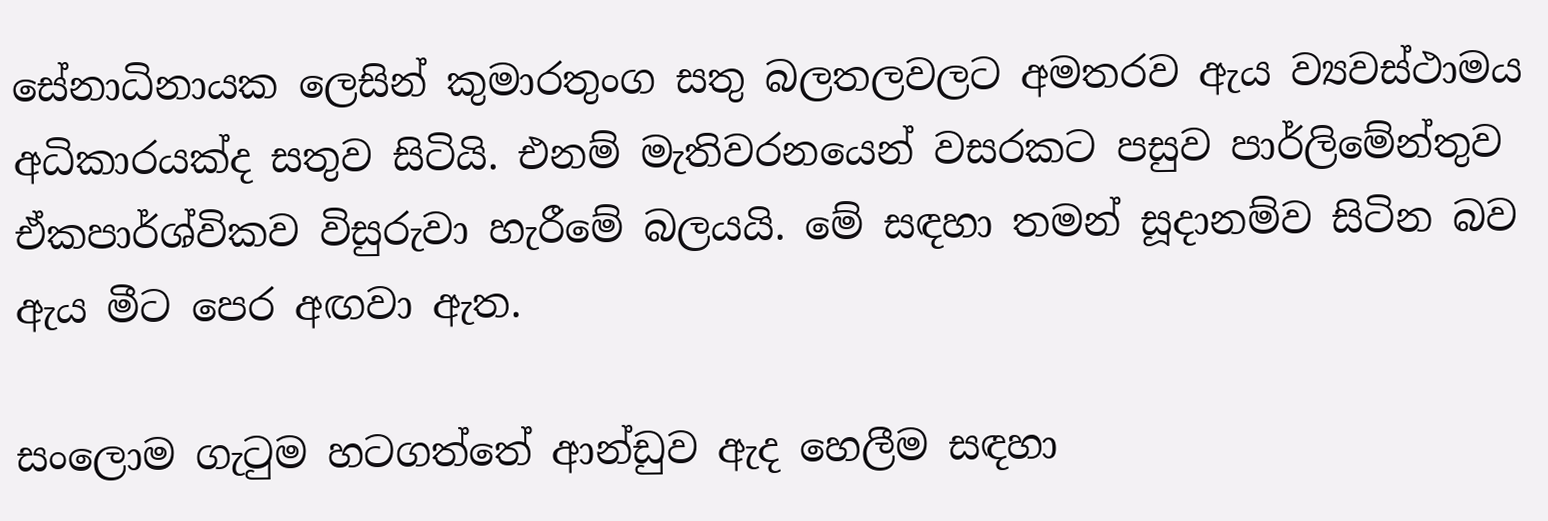සේනාධිනායක ලෙසින් කුමාරතුංග සතු බලතලවලට අමතරව ඇය ව්‍යවස්ථාමය අධිකාරයක්ද සතුව සිටියි. එනම් මැතිවරනයෙන් වසරකට පසුව පාර්ලිමේන්තුව ඒකපාර්ශ්විකව විසුරුවා හැරීමේ බලයයි. මේ සඳහා තමන් සූදානම්ව සිටින බව ඇය මීට පෙර අඟවා ඇත.

සංලොම ගැටුම හටගත්තේ ආන්ඩුව ඇද හෙලීම සඳහා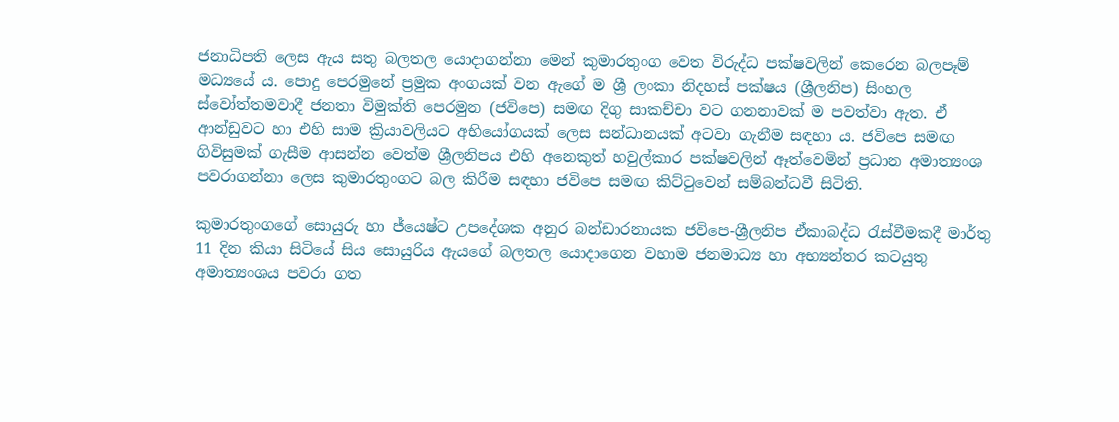ජනාධිපති ලෙස ඇය සතු බලතල යොදාගන්නා මෙන් කුමාරතුංග වෙත විරුද්ධ පක්ෂවලින් කෙරෙන බලපෑම් මධ්‍යයේ ය. පොදු පෙරමුනේ ප්‍රමුක අංගයක් වන ඇගේ ම ශ්‍රී ලංකා නිදහස් පක්ෂය (ශ්‍රීලනිප) සිංහල ස්වෝත්තමවාදී ජනතා විමුක්ති පෙරමුන (ජවිපෙ) සමඟ දිගු සාකච්චා වට ගනනාවක් ම පවත්වා ඇත. ඒ ආන්ඩුවට හා එහි සාම ක්‍රියාවලියට අභියෝගයක් ලෙස සන්ධානයක් අටවා ගැනීම සඳහා ය. ජවිපෙ සමඟ ගිවිසුමක් ගැසීම ආසන්න වෙත්ම ශ්‍රීලනිපය එහි අනෙකුත් හවුල්කාර පක්ෂවලින් ඈත්වෙමින් ප්‍රධාන අමාත්‍යංශ පවරාගන්නා ලෙස කුමාරතුංගට බල කිරීම සඳහා ජවිපෙ සමඟ කිට්ටුවෙන් සම්බන්ධවී සිටිති.

කුමාරතුංගගේ සොයුරු හා ජ්යෙෂ්ට උපදේශක අනුර බන්ඩාරනායක ජවිපෙ-ශ්‍රීලනිප ඒකාබද්ධ රැස්වීමකදී මාර්තු 11 දින කියා සිටියේ සිය සොයුරිය ඇයගේ බලතල යොදාගෙන වහාම ජනමාධ්‍ය හා අභ්‍යන්තර කටයුතු අමාත්‍යංශය පවරා ගත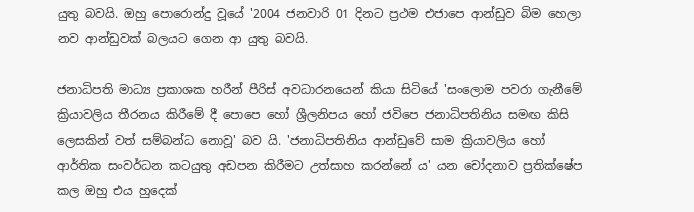යුතු බවයි. ඔහු පොරොන්දු වූයේ '2004 ජනවාරි 01 දිනට ප්‍රථම එජාපෙ ආන්ඩුව බිම හෙලා නව ආන්ඩුවක් බලයට ගෙන ආ යුතු බවයි.

ජනාධිපති මාධ්‍ය ප්‍රකාශක හරීන් පීරිස් අවධාරනයෙන් කියා සිටියේ 'සංලොම පවරා ගැනීමේ ක්‍රියාවලිය තීරනය කිරීමේ දී පොපෙ හෝ ශ්‍රීලනිපය හෝ ජවිපෙ ජනාධිපතිනිය සමඟ කිසි ලෙසකින් වත් සම්බන්ධ නොවූ' බව යි. 'ජනාධිපතිනිය ආන්ඩුවේ සාම ක්‍රියාවලිය හෝ ආර්තික සංවර්ධන කටයුතු අඩපන කිරීමට උත්සාහ කරන්නේ ය' යන චෝදනාව ප්‍රතික්ෂේප කල ඔහු එය හුදෙක්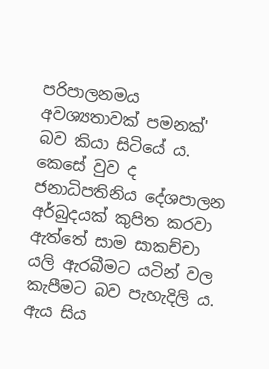පරිපාලනමය අවශ්‍යතාවක් පමනක්' බව කියා සිටියේ ය. කෙසේ වුව ද ජනාධිපතිනිය දේශපාලන අර්බුදයක් කුපිත කරවා ඇත්තේ සාම සාකච්චා යලි ඇරබීමට යටින් වල කැපීමට බව පැහැදිලි ය. ඇය සිය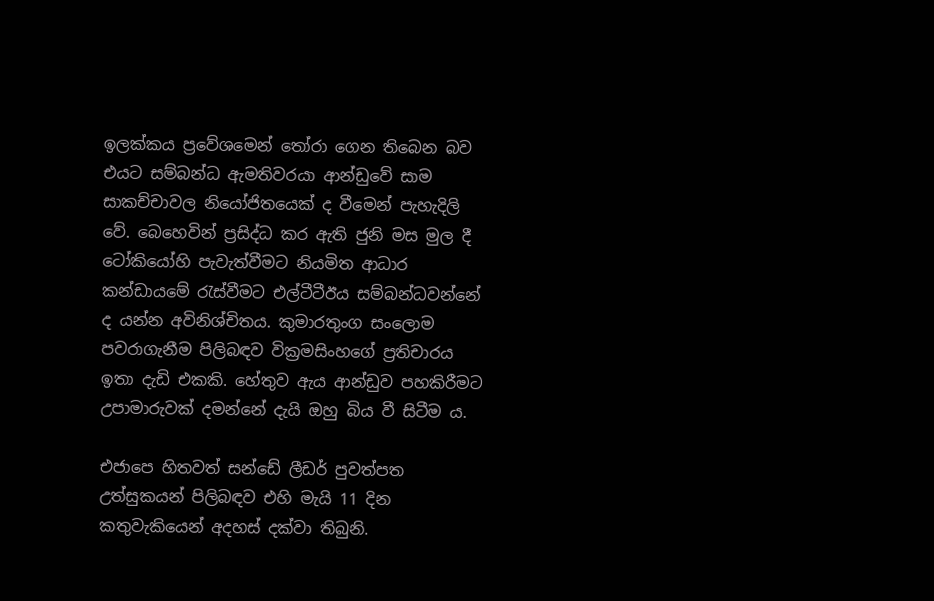ඉලක්කය ප්‍රවේශමෙන් තෝරා ගෙන තිබෙන බව එයට සම්බන්ධ ඇමතිවරයා ආන්ඩුවේ සාම සාකච්චාවල නියෝජිතයෙක් ද වීමෙන් පැහැදිලි වේ. බෙහෙවින් ප්‍රසිද්ධ කර ඇති ජුනි මස මුල දී ටෝකියෝහි පැවැත්වීමට නියමිත ආධාර කන්ඩායමේ රැස්වීමට එල්ටීටීඊය සම්බන්ධවන්නේ ද යන්න අවිනිශ්චිතය. කුමාරතුංග සංලොම පවරාගැනීම පිලිබඳව වික්‍රමසිංහගේ ප්‍රතිචාරය ඉතා දැඩි එකකි. හේතුව ඇය ආන්ඩුව පහකිරීමට උපාමාරුවක් දමන්නේ දැයි ඔහු බිය වී සිටීම ය.

එජාපෙ හිතවත් සන්ඩේ ලීඩර් පුවත්පත උත්සුකයන් පිලිබඳව එහි මැයි 11 දින කතුවැකියෙන් අදහස් දක්වා තිබුනි.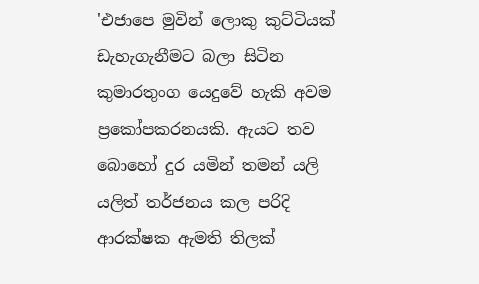'එජාපෙ මුවින් ලොකු කුට්ටියක් ඩැහැගැනීමට බලා සිටින කුමාරතුංග යෙදුවේ හැකි අවම ප්‍රකෝපකරනයකි. ඇයට තව බොහෝ දුර යමින් තමන් යලි යලිත් තර්ජනය කල පරිදි ආරක්ෂක ඇමති තිලක්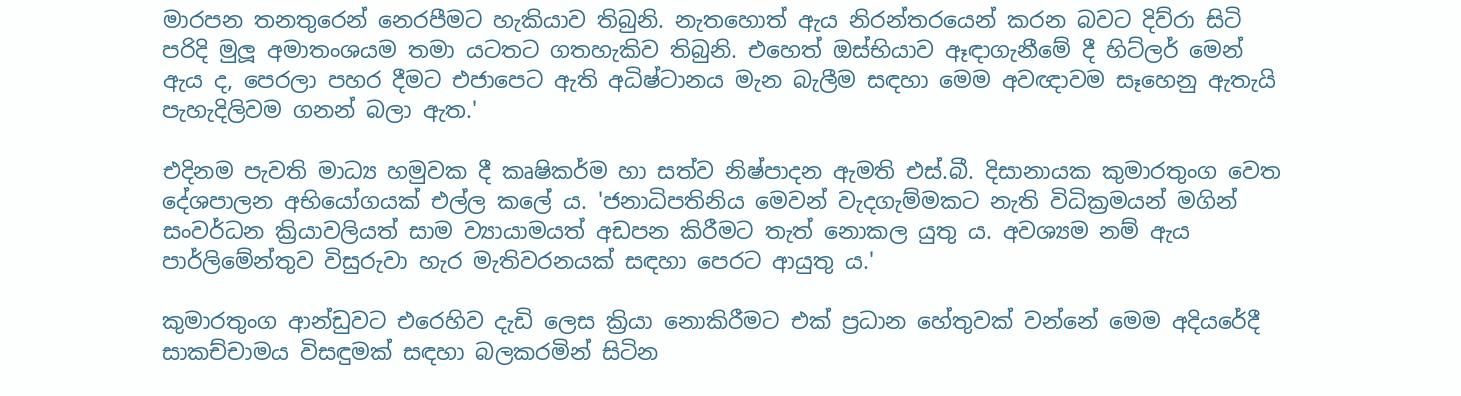මාරපන තනතුරෙන් නෙරපීමට හැකියාව තිබුනි. නැතහොත් ඇය නිරන්තරයෙන් කරන බවට දිව්රා සිටි පරිදි මුලූ අමාතංශයම තමා යටතට ගතහැකිව තිබුනි. එහෙත් ඔස්භියාව ඈඳාගැනීමේ දී හිට්ලර් මෙන් ඇය ද, පෙරලා පහර දීමට එජාපෙට ඇති අධිෂ්ටානය මැන බැලීම සඳහා මෙම අවඥාවම සෑහෙනු ඇතැයි පැහැදිලිවම ගනන් බලා ඇත.'

එදිනම පැවති මාධ්‍ය හමුවක දී කෘෂිකර්ම හා සත්ව නිෂ්පාදන ඇමති එස්.බී. දිසානායක කුමාරතුංග වෙත දේශපාලන අභියෝගයක් එල්ල කලේ ය. 'ජනාධිපතිනිය මෙවන් වැදගැම්මකට නැති විධික්‍රමයන් මගින් සංවර්ධන ක්‍රියාවලියත් සාම ව්‍යායාමයත් අඩපන කිරීමට තැත් නොකල යුතු ය. අවශ්‍යම නම් ඇය පාර්ලිමේන්තුව විසුරුවා හැර මැතිවරනයක් සඳහා පෙරට ආයුතු ය.'

කුමාරතුංග ආන්ඩුවට එරෙහිව දැඩි ලෙස ක්‍රියා නොකිරීමට එක් ප්‍රධාන හේතුවක් වන්නේ මෙම අදියරේදී සාකච්චාමය විසඳුමක් සඳහා බලකරමින් සිටින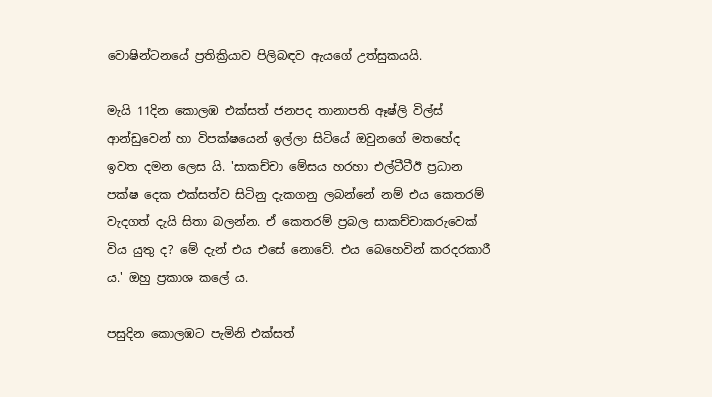වොෂින්ටනයේ ප්‍රතික්‍රියාව පිලිබඳව ඇයගේ උත්සුකයයි.

මැයි 11දින කොලඹ එක්සත් ජනපද තානාපති ඈෂ්ලි විල්ස් ආන්ඩුවෙන් හා විපක්ෂයෙන් ඉල්ලා සිටියේ ඔවුනගේ මතහේද ඉවත දමන ලෙස යි. 'සාකච්චා මේසය හරහා එල්ටීටීඊ ප්‍රධාන පක්ෂ දෙක එක්සත්ව සිටිනු දැකගනු ලබන්නේ නම් එය කෙතරම් වැදගත් දැයි සිතා බලන්න. ඒ කෙතරම් ප්‍රබල සාකච්චාකරුවෙක් විය යුතු ද? මේ දැන් එය එසේ නොවේ. එය බෙහෙවින් කරදරකාරී ය.' ඔහු ප්‍රකාශ කලේ ය.

පසුදින කොලඹට පැමිනි එක්සත්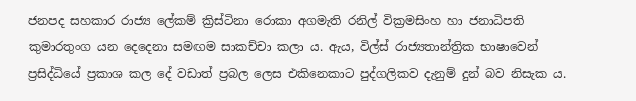ජනපද සහකාර රාජ්‍ය ලේකම් ක්‍රිස්ටිනා රොකා අගමැති රනිල් වික්‍රමසිංහ හා ජනාධිපති කුමාරතුංග යන දෙදෙනා සමඟම සාකච්චා කලා ය. ඇය, විල්ස් රාජ්‍යතාන්ත්‍රික භාෂාවෙන් ප්‍රසිද්ධියේ ප්‍රකාශ කල දේ වඩාත් ප්‍රබල ලෙස එකිනෙකාට පුද්ගලිකව දැනුම් දුන් බව නිසැක ය.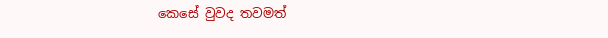කෙසේ වුවද තවමත්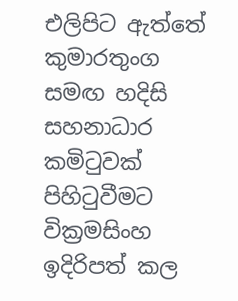එලිපිට ඇත්තේ කුමාරතුංග සමඟ හදිසි සහනාධාර කමිටුවක් පිහිටුවීමට වික්‍රමසිංහ ඉදිරිපත් කල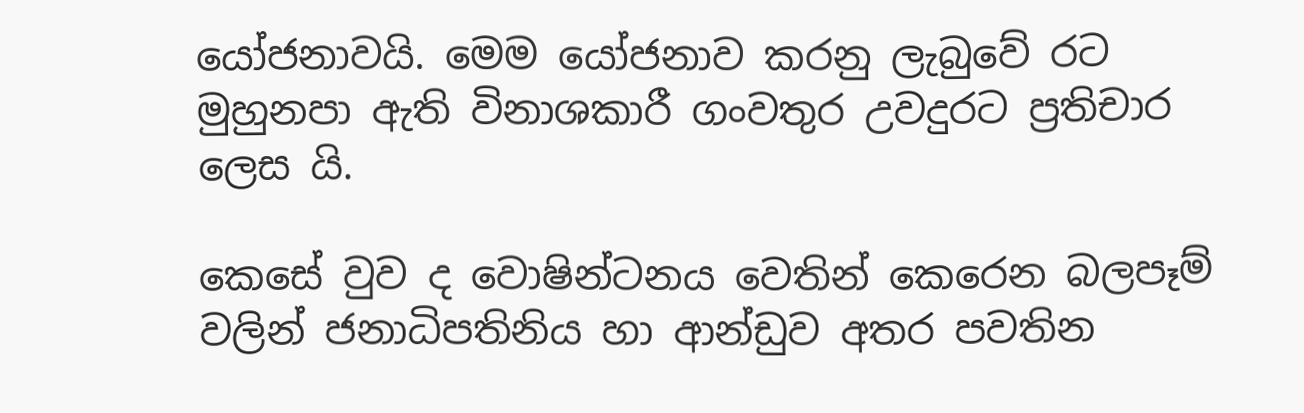යෝජනාවයි. මෙම යෝජනාව කරනු ලැබුවේ රට මුහුනපා ඇති විනාශකාරී ගංවතුර උවදුරට ප්‍රතිචාර ලෙස යි.

කෙසේ වුව ද වොෂින්ටනය වෙතින් කෙරෙන බලපෑම් වලින් ජනාධිපතිනිය හා ආන්ඩුව අතර පවතින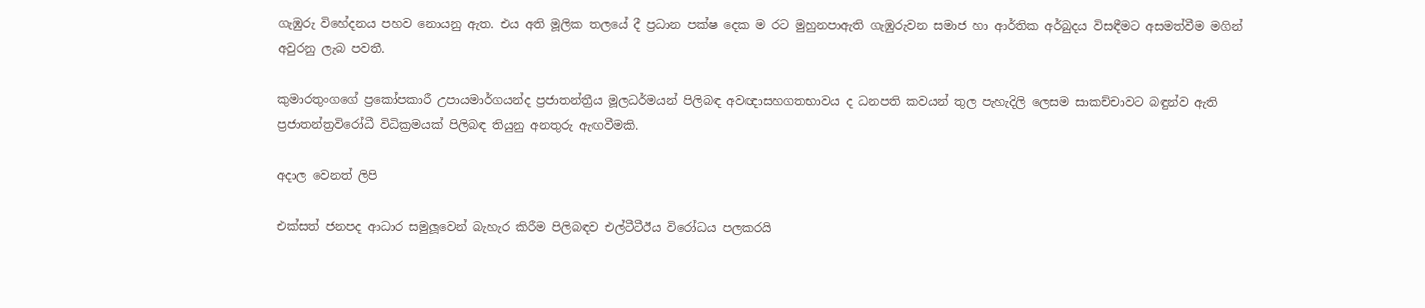ගැඹුරු විහේදනය පහව නොයනු ඇත. එය අති මූලික තලයේ දී ප්‍රධාන පක්ෂ දෙක ම රට මුහුනපාඇති ගැඹුරුවන සමාජ හා ආර්තික අර්බුදය විසඳීමට අසමත්වීම මගින් අවුරනු ලැබ පවතී.

කුමාරතුංගගේ ප්‍රකෝපකාරී උපායමාර්ගයන්ද ප්‍රජාතන්ත්‍රීය මූලධර්මයන් පිලිබඳ අවඥාසහගතභාවය ද ධනපති කවයන් තුල පැහැදිලි ලෙසම සාකච්චාවට බඳුන්ව ඇති ප්‍රජාතන්ත්‍රවිරෝධී විධික්‍රමයක් පිලිබඳ තියුනු අනතුරු ඇඟවීමකි.

අදාල වෙනත් ලිපි

එක්සත් ජනපද ආධාර සමුලූවෙන් බැහැර කිරීම පිලිබඳව එල්ටීටීඊය විරෝධය පලකරයි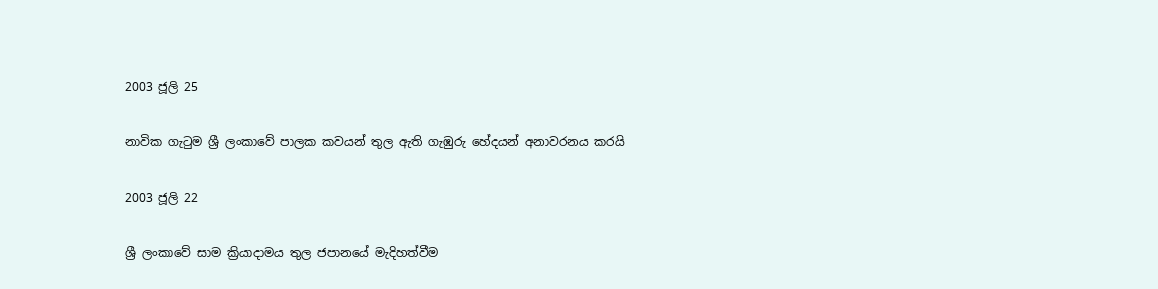2003 ජූලි 25

නාවික ගැටුම ශ්‍රී ලංකාවේ පාලක කවයන් තුල ඇති ගැඹුරු හේදයන් අනාවරනය කරයි

2003 ජූලි 22

ශ්‍රී ලංකාවේ සාම ක්‍රියාදාමය තුල ජපානයේ මැදිහත්වීම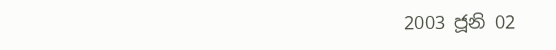2003 ජූනි 02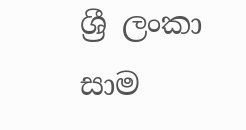ශ්‍රී ලංකා සාම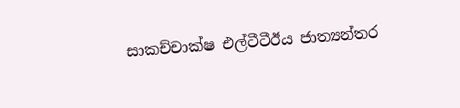සාකච්චාක්ෂ එල්ටීටීඊය ජාත්‍යන්තර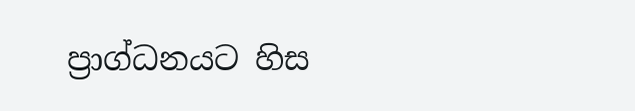ප්‍රාග්ධනයට හිස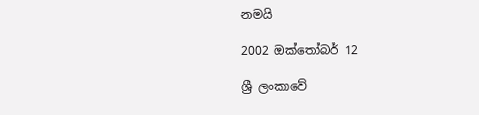නමයි

2002 ඔක්තෝබර් 12

ශ්‍රී ලංකාවේ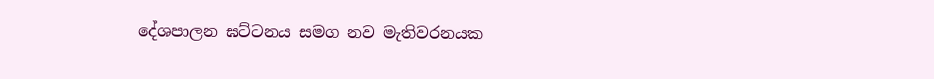දේශපාලන ඝට්ටනය සමග නව මැතිවරනයක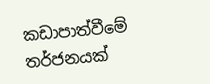කඩාපාත්වීමේ තර්ජනයක්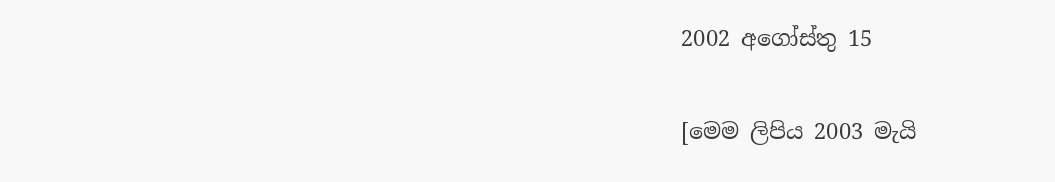2002 අගෝස්තු 15

[මෙම ලිපිය 2003 මැයි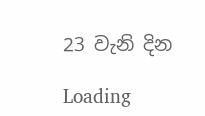23 වැනි දින

Loading